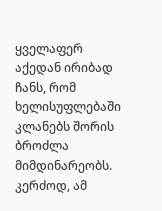ყველაფერ აქედან ირიბად ჩანს, რომ ხელისუფლებაში კლანებს შორის ბროძლა მიმდინარეობს. კერძოდ, ამ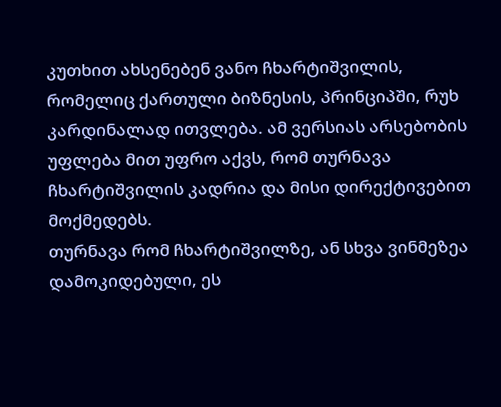კუთხით ახსენებენ ვანო ჩხარტიშვილის, რომელიც ქართული ბიზნესის, პრინციპში, რუხ კარდინალად ითვლება. ამ ვერსიას არსებობის უფლება მით უფრო აქვს, რომ თურნავა ჩხარტიშვილის კადრია და მისი დირექტივებით მოქმედებს.
თურნავა რომ ჩხარტიშვილზე, ან სხვა ვინმეზეა დამოკიდებული, ეს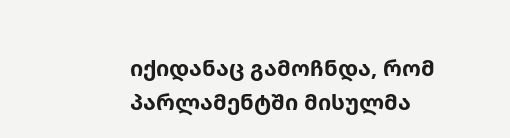იქიდანაც გამოჩნდა, რომ პარლამენტში მისულმა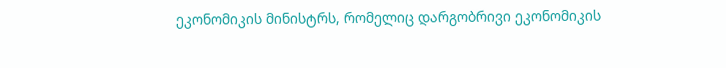ეკონომიკის მინისტრს, რომელიც დარგობრივი ეკონომიკის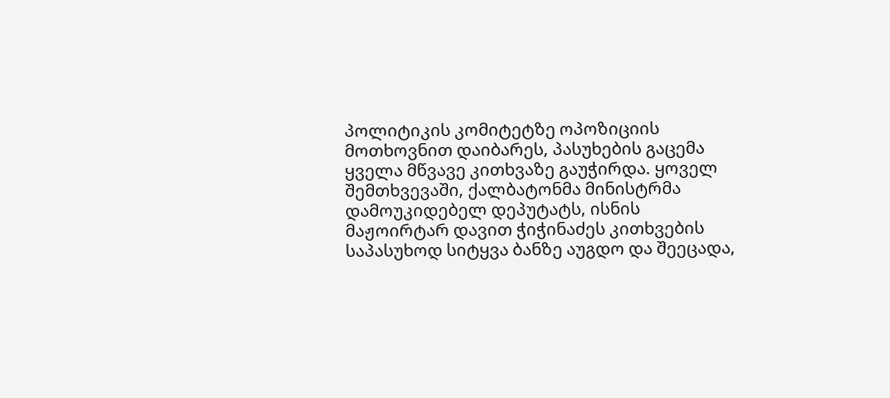პოლიტიკის კომიტეტზე ოპოზიციის მოთხოვნით დაიბარეს, პასუხების გაცემა ყველა მწვავე კითხვაზე გაუჭირდა. ყოველ შემთხვევაში, ქალბატონმა მინისტრმა დამოუკიდებელ დეპუტატს, ისნის მაჟოირტარ დავით ჭიჭინაძეს კითხვების საპასუხოდ სიტყვა ბანზე აუგდო და შეეცადა,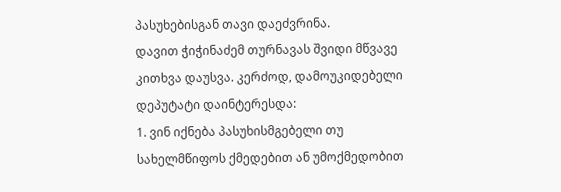პასუხებისგან თავი დაეძვრინა.
დავით ჭიჭინაძემ თურნავას შვიდი მწვავე კითხვა დაუსვა. კერძოდ, დამოუკიდებელი დეპუტატი დაინტერესდა:
1. ვინ იქნება პასუხისმგებელი თუ სახელმწიფოს ქმედებით ან უმოქმედობით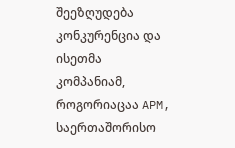შეეზღუდება კონკურენცია და ისეთმა კომპანიამ, როგორიაცაა APM, საერთაშორისო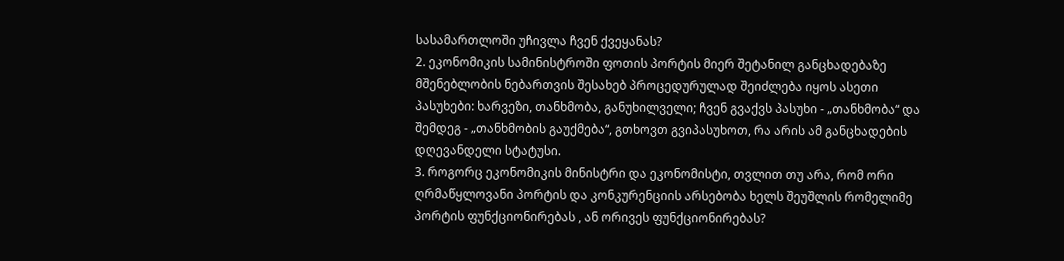სასამართლოში უჩივლა ჩვენ ქვეყანას?
2. ეკონომიკის სამინისტროში ფოთის პორტის მიერ შეტანილ განცხადებაზე მშენებლობის ნებართვის შესახებ პროცედურულად შეიძლება იყოს ასეთი პასუხები: ხარვეზი, თანხმობა, განუხილველი; ჩვენ გვაქვს პასუხი - „თანხმობა“ და შემდეგ - „თანხმობის გაუქმება“, გთხოვთ გვიპასუხოთ, რა არის ამ განცხადების დღევანდელი სტატუსი.
3. როგორც ეკონომიკის მინისტრი და ეკონომისტი, თვლით თუ არა, რომ ორი ღრმაწყლოვანი პორტის და კონკურენციის არსებობა ხელს შეუშლის რომელიმე პორტის ფუნქციონირებას , ან ორივეს ფუნქციონირებას?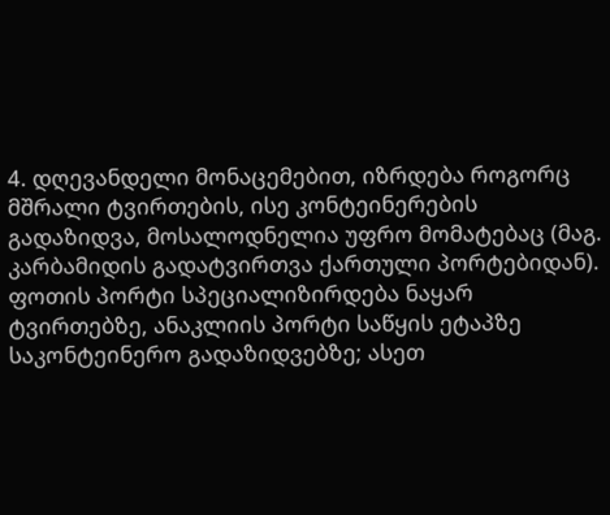4. დღევანდელი მონაცემებით, იზრდება როგორც მშრალი ტვირთების, ისე კონტეინერების გადაზიდვა, მოსალოდნელია უფრო მომატებაც (მაგ. კარბამიდის გადატვირთვა ქართული პორტებიდან). ფოთის პორტი სპეციალიზირდება ნაყარ ტვირთებზე, ანაკლიის პორტი საწყის ეტაპზე საკონტეინერო გადაზიდვებზე; ასეთ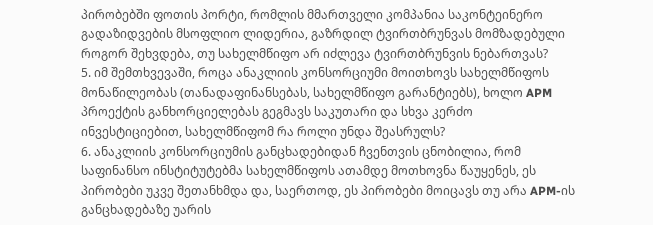პირობებში ფოთის პორტი, რომლის მმართველი კომპანია საკონტეინერო გადაზიდვების მსოფლიო ლიდერია, გაზრდილ ტვირთბრუნვას მომზადებული როგორ შეხვდება, თუ სახელმწიფო არ იძლევა ტვირთბრუნვის ნებართვას?
5. იმ შემთხვევაში, როცა ანაკლიის კონსორციუმი მოითხოვს სახელმწიფოს მონაწილეობას (თანადაფინანსებას, სახელმწიფო გარანტიებს), ხოლო APM პროექტის განხორციელებას გეგმავს საკუთარი და სხვა კერძო ინვესტიციებით, სახელმწიფომ რა როლი უნდა შეასრულს?
6. ანაკლიის კონსორციუმის განცხადებიდან ჩვენთვის ცნობილია, რომ საფინანსო ინსტიტუტებმა სახელმწიფოს ათამდე მოთხოვნა წაუყენეს, ეს პირობები უკვე შეთანხმდა და, საერთოდ, ეს პირობები მოიცავს თუ არა APM-ის განცხადებაზე უარის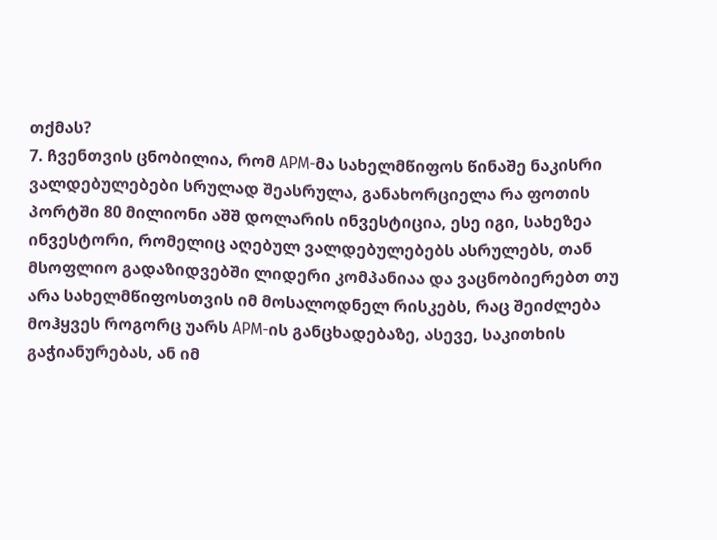თქმას?
7. ჩვენთვის ცნობილია, რომ APM-მა სახელმწიფოს წინაშე ნაკისრი ვალდებულებები სრულად შეასრულა, განახორციელა რა ფოთის პორტში 80 მილიონი აშშ დოლარის ინვესტიცია, ესე იგი, სახეზეა ინვესტორი, რომელიც აღებულ ვალდებულებებს ასრულებს, თან მსოფლიო გადაზიდვებში ლიდერი კომპანიაა და ვაცნობიერებთ თუ არა სახელმწიფოსთვის იმ მოსალოდნელ რისკებს, რაც შეიძლება მოჰყვეს როგორც უარს APM-ის განცხადებაზე, ასევე, საკითხის გაჭიანურებას, ან იმ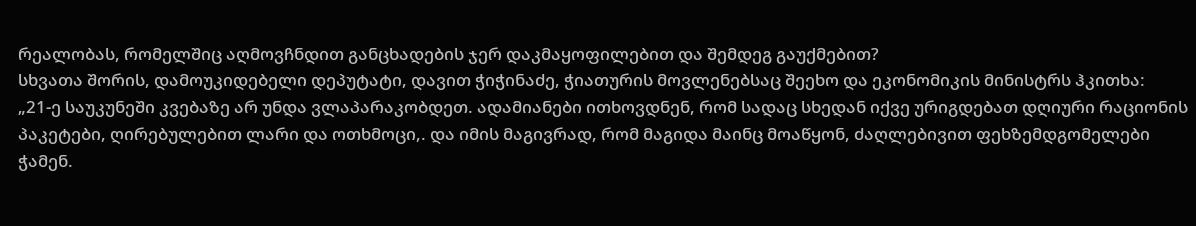რეალობას, რომელშიც აღმოვჩნდით განცხადების ჯერ დაკმაყოფილებით და შემდეგ გაუქმებით?
სხვათა შორის, დამოუკიდებელი დეპუტატი, დავით ჭიჭინაძე, ჭიათურის მოვლენებსაც შეეხო და ეკონომიკის მინისტრს ჰკითხა:
„21-ე საუკუნეში კვებაზე არ უნდა ვლაპარაკობდეთ. ადამიანები ითხოვდნენ, რომ სადაც სხედან იქვე ურიგდებათ დღიური რაციონის პაკეტები, ღირებულებით ლარი და ოთხმოცი,. და იმის მაგივრად, რომ მაგიდა მაინც მოაწყონ, ძაღლებივით ფეხზემდგომელები ჭამენ.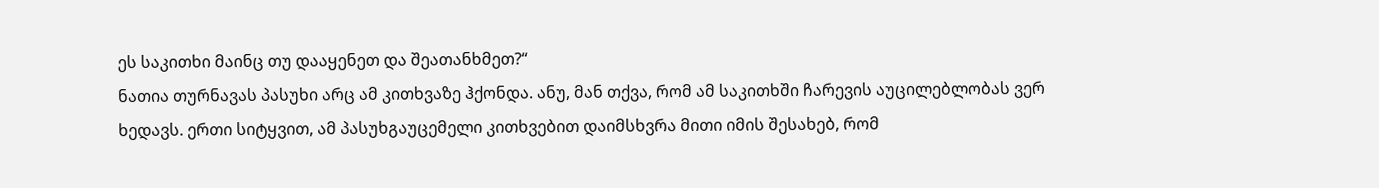ეს საკითხი მაინც თუ დააყენეთ და შეათანხმეთ?“
ნათია თურნავას პასუხი არც ამ კითხვაზე ჰქონდა. ანუ, მან თქვა, რომ ამ საკითხში ჩარევის აუცილებლობას ვერ ხედავს. ერთი სიტყვით, ამ პასუხგაუცემელი კითხვებით დაიმსხვრა მითი იმის შესახებ, რომ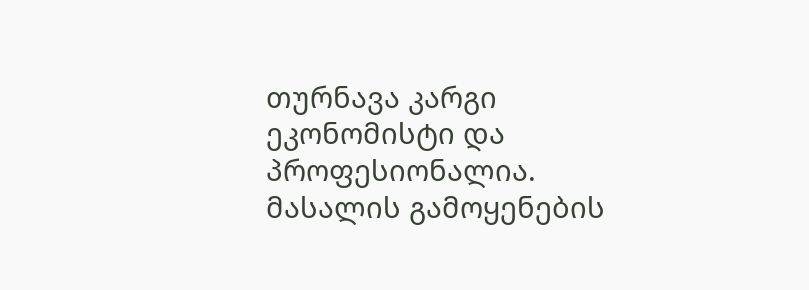თურნავა კარგი ეკონომისტი და პროფესიონალია.
მასალის გამოყენების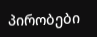პირობები